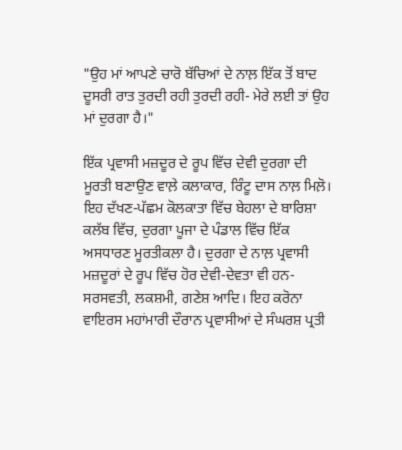"ਉਹ ਮਾਂ ਆਪਣੇ ਚਾਰੋ ਬੱਚਿਆਂ ਦੇ ਨਾਲ਼ ਇੱਕ ਤੋਂ ਬਾਦ ਦੂਸਰੀ ਰਾਤ ਤੁਰਦੀ ਰਹੀ ਤੁਰਦੀ ਰਹੀ- ਮੇਰੇ ਲਈ ਤਾਂ ਉਹ ਮਾਂ ਦੁਰਗਾ ਹੈ।"

ਇੱਕ ਪ੍ਰਵਾਸੀ ਮਜ਼ਦੂਰ ਦੇ ਰੂਪ ਵਿੱਚ ਦੇਵੀ ਦੁਰਗਾ ਦੀ ਮੂਰਤੀ ਬਣਾਉਣ ਵਾਲ਼ੇ ਕਲਾਕਾਰ, ਰਿੰਟੂ ਦਾਸ ਨਾਲ਼ ਮਿਲ਼ੋ। ਇਹ ਦੱਖਣ-ਪੱਛਮ ਕੋਲਕਾਤਾ ਵਿੱਚ ਬੇਹਲਾ ਦੇ ਬਾਰਿਸ਼ਾ ਕਲੱਬ ਵਿੱਚ, ਦੁਰਗਾ ਪੂਜਾ ਦੇ ਪੰਡਾਲ ਵਿੱਚ ਇੱਕ ਅਸਧਾਰਣ ਮੂਰਤੀਕਲਾ ਹੈ। ਦੁਰਗਾ ਦੇ ਨਾਲ਼ ਪ੍ਰਵਾਸੀ ਮਜ਼ਦੂਰਾਂ ਦੇ ਰੂਪ ਵਿੱਚ ਹੋਰ ਦੇਵੀ-ਦੇਵਤਾ ਵੀ ਹਨ-ਸਰਸਵਤੀ, ਲਕਸ਼ਮੀ, ਗਣੇਸ਼ ਆਦਿ। ਇਹ ਕਰੋਨਾ ਵਾਇਰਸ ਮਹਾਂਮਾਰੀ ਦੌਰਾਨ ਪ੍ਰਵਾਸੀਆਂ ਦੇ ਸੰਘਰਸ਼ ਪ੍ਰਤੀ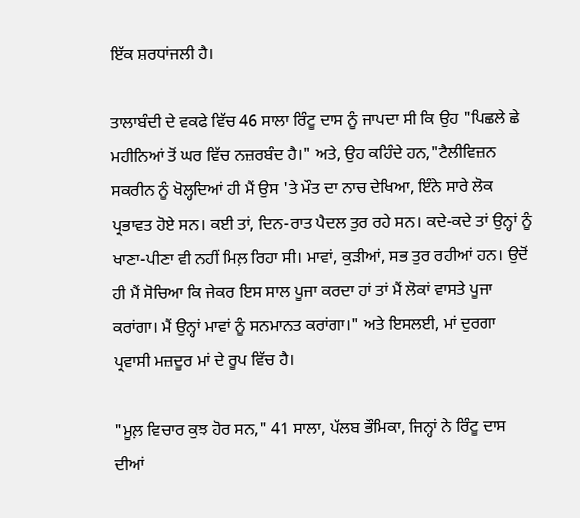ਇੱਕ ਸ਼ਰਧਾਂਜਲੀ ਹੈ।

ਤਾਲਾਬੰਦੀ ਦੇ ਵਕਫੇ ਵਿੱਚ 46 ਸਾਲਾ ਰਿੰਟੂ ਦਾਸ ਨੂੰ ਜਾਪਦਾ ਸੀ ਕਿ ਉਹ "ਪਿਛਲੇ ਛੇ ਮਹੀਨਿਆਂ ਤੋਂ ਘਰ ਵਿੱਚ ਨਜ਼ਰਬੰਦ ਹੈ।" ਅਤੇ, ਉਹ ਕਹਿੰਦੇ ਹਨ,"ਟੈਲੀਵਿਜ਼ਨ ਸਕਰੀਨ ਨੂੰ ਖੋਲ੍ਹਦਿਆਂ ਹੀ ਮੈਂ ਉਸ 'ਤੇ ਮੌਤ ਦਾ ਨਾਚ ਦੇਖਿਆ, ਇੰਨੇ ਸਾਰੇ ਲੋਕ ਪ੍ਰਭਾਵਤ ਹੋਏ ਸਨ। ਕਈ ਤਾਂ, ਦਿਨ-ਰਾਤ ਪੈਦਲ ਤੁਰ ਰਹੇ ਸਨ। ਕਦੇ-ਕਦੇ ਤਾਂ ਉਨ੍ਹਾਂ ਨੂੰ ਖਾਣਾ-ਪੀਣਾ ਵੀ ਨਹੀਂ ਮਿਲ਼ ਰਿਹਾ ਸੀ। ਮਾਵਾਂ, ਕੁੜੀਆਂ, ਸਭ ਤੁਰ ਰਹੀਆਂ ਹਨ। ਉਦੋਂ ਹੀ ਮੈਂ ਸੋਚਿਆ ਕਿ ਜੇਕਰ ਇਸ ਸਾਲ ਪੂਜਾ ਕਰਦਾ ਹਾਂ ਤਾਂ ਮੈਂ ਲੋਕਾਂ ਵਾਸਤੇ ਪੂਜਾ ਕਰਾਂਗਾ। ਮੈਂ ਉਨ੍ਹਾਂ ਮਾਵਾਂ ਨੂੰ ਸਨਮਾਨਤ ਕਰਾਂਗਾ।" ਅਤੇ ਇਸਲਈ, ਮਾਂ ਦੁਰਗਾ ਪ੍ਰਵਾਸੀ ਮਜ਼ਦੂਰ ਮਾਂ ਦੇ ਰੂਪ ਵਿੱਚ ਹੈ।

"ਮੂਲ਼ ਵਿਚਾਰ ਕੁਝ ਹੋਰ ਸਨ," 41 ਸਾਲਾ, ਪੱਲਬ ਭੌਮਿਕਾ, ਜਿਨ੍ਹਾਂ ਨੇ ਰਿੰਟੂ ਦਾਸ ਦੀਆਂ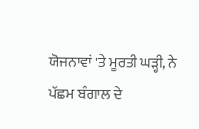ਯੋਜਨਾਵਾਂ 'ਤੇ ਮੂਰਤੀ ਘੜ੍ਹੀ, ਨੇ ਪੱਛਮ ਬੰਗਾਲ ਦੇ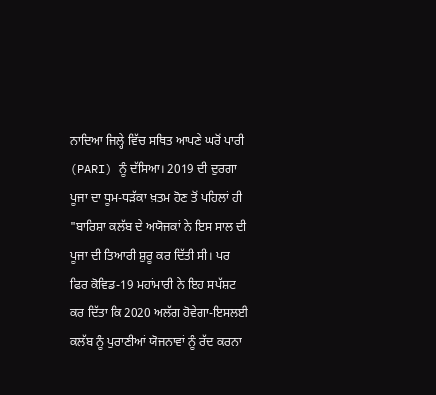ਨਾਦਿਆ ਜਿਲ੍ਹੇ ਵਿੱਚ ਸਥਿਤ ਆਪਣੇ ਘਰੋਂ ਪਾਰੀ (PARI) ਨੂੰ ਦੱਸਿਆ। 2019 ਦੀ ਦੁਰਗਾ ਪੂਜਾ ਦਾ ਧੂਮ-ਧੜੱਕਾ ਖ਼ਤਮ ਹੋਣ ਤੋਂ ਪਹਿਲਾਂ ਹੀ "ਬਾਰਿਸ਼ਾ ਕਲੱਬ ਦੇ ਅਯੋਜਕਾਂ ਨੇ ਇਸ ਸਾਲ ਦੀ ਪੂਜਾ ਦੀ ਤਿਆਰੀ ਸ਼ੁਰੂ ਕਰ ਦਿੱਤੀ ਸੀ। ਪਰ ਫਿਰ ਕੋਵਿਡ-19 ਮਹਾਂਮਾਰੀ ਨੇ ਇਹ ਸਪੱਸ਼ਟ ਕਰ ਦਿੱਤਾ ਕਿ 2020 ਅਲੱਗ ਹੋਵੇਗਾ-ਇਸਲਈ ਕਲੱਬ ਨੂੰ ਪੁਰਾਣੀਆਂ ਯੋਜਨਾਵਾਂ ਨੂੰ ਰੱਦ ਕਰਨਾ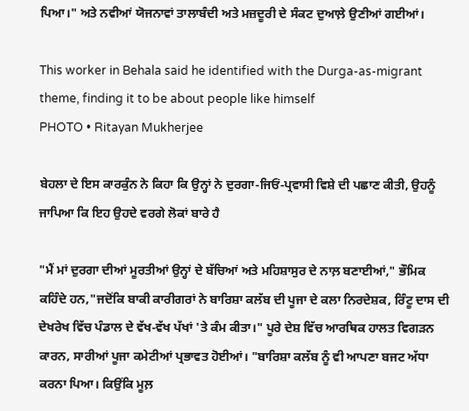ਪਿਆ।" ਅਤੇ ਨਵੀਆਂ ਯੋਜਨਾਵਾਂ ਤਾਲਾਬੰਦੀ ਅਤੇ ਮਜ਼ਦੂਰੀ ਦੇ ਸੰਕਟ ਦੁਆਲ਼ੇ ਉਣੀਆਂ ਗਈਆਂ।

This worker in Behala said he identified with the Durga-as-migrant theme, finding it to be about people like himself
PHOTO • Ritayan Mukherjee

ਬੇਹਲਾ ਦੇ ਇਸ ਕਾਰਕੁੰਨ ਨੇ ਕਿਹਾ ਕਿ ਉਨ੍ਹਾਂ ਨੇ ਦੁਰਗਾ-ਜਿਓਂ-ਪ੍ਰਵਾਸੀ ਵਿਸ਼ੇ ਦੀ ਪਛਾਣ ਕੀਤੀ, ਉਹਨੂੰ ਜਾਪਿਆ ਕਿ ਇਹ ਉਹਦੇ ਵਰਗੇ ਲੋਕਾਂ ਬਾਰੇ ਹੈ

"ਮੈਂ ਮਾਂ ਦੁਰਗਾ ਦੀਆਂ ਮੂਰਤੀਆਂ ਉਨ੍ਹਾਂ ਦੇ ਬੱਚਿਆਂ ਅਤੇ ਮਹਿਸ਼ਾਸੁਰ ਦੇ ਨਾਲ਼ ਬਣਾਈਆਂ," ਭੌਮਿਕ ਕਹਿੰਦੇ ਹਨ,"ਜਦੋਂਕਿ ਬਾਕੀ ਕਾਰੀਗਰਾਂ ਨੇ ਬਾਰਿਸ਼ਾ ਕਲੱਬ ਦੀ ਪੂਜਾ ਦੇ ਕਲਾ ਨਿਰਦੇਸ਼ਕ, ਰਿੰਟੂ ਦਾਸ ਦੀ ਦੇਖਰੇਖ ਵਿੱਚ ਪੰਡਾਲ ਦੇ ਵੱਖ-ਵੱਖ ਪੱਖਾਂ 'ਤੇ ਕੰਮ ਕੀਤਾ।" ਪੂਰੇ ਦੇਸ਼ ਵਿੱਚ ਆਰਥਿਕ ਹਾਲਤ ਵਿਗੜਨ ਕਾਰਨ, ਸਾਰੀਆਂ ਪੂਜਾ ਕਮੇਟੀਆਂ ਪ੍ਰਭਾਵਤ ਹੋਈਆਂ। "ਬਾਰਿਸ਼ਾ ਕਲੱਬ ਨੂੰ ਵੀ ਆਪਣਾ ਬਜਟ ਅੱਧਾ ਕਰਨਾ ਪਿਆ। ਕਿਉਂਕਿ ਮੂਲ਼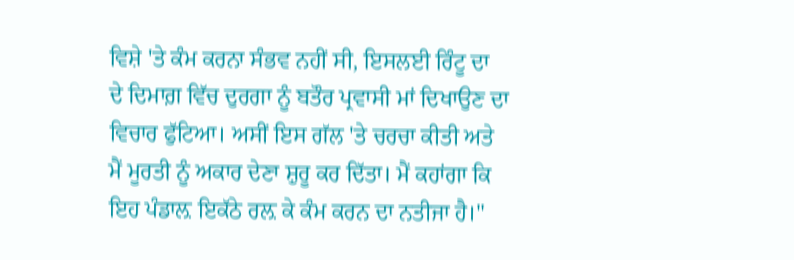ਵਿਸ਼ੇ 'ਤੇ ਕੰਮ ਕਰਨਾ ਸੰਭਵ ਨਹੀਂ ਸੀ, ਇਸਲਈ ਰਿੰਟੂ ਦਾ  ਦੇ ਦਿਮਾਗ਼ ਵਿੱਚ ਦੁਰਗਾ ਨੂੰ ਬਤੌਰ ਪ੍ਰਵਾਸੀ ਮਾਂ ਦਿਖਾਉਣ ਦਾ ਵਿਚਾਰ ਫੁੱਟਿਆ। ਅਸੀਂ ਇਸ ਗੱਲ 'ਤੇ ਚਰਚਾ ਕੀਤੀ ਅਤੇ ਮੈਂ ਮੂਰਤੀ ਨੂੰ ਅਕਾਰ ਦੇਣਾ ਸ਼ੁਰੂ ਕਰ ਦਿੱਤਾ। ਮੈਂ ਕਹਾਂਗਾ ਕਿ ਇਹ ਪੰਡਾਲ਼ ਇਕੱਠੇ ਰਲ਼ ਕੇ ਕੰਮ ਕਰਨ ਦਾ ਨਤੀਜਾ ਹੈ।"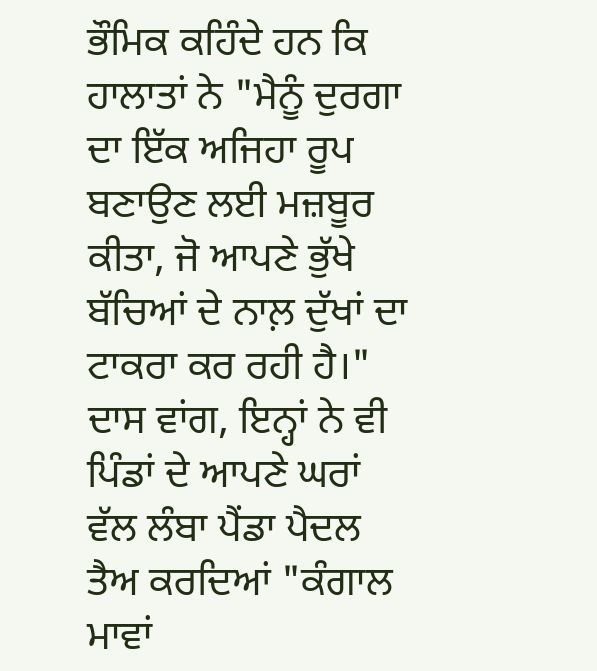ਭੌਮਿਕ ਕਹਿੰਦੇ ਹਨ ਕਿ ਹਾਲਾਤਾਂ ਨੇ "ਮੈਨੂੰ ਦੁਰਗਾ ਦਾ ਇੱਕ ਅਜਿਹਾ ਰੂਪ ਬਣਾਉਣ ਲਈ ਮਜ਼ਬੂਰ ਕੀਤਾ, ਜੋ ਆਪਣੇ ਭੁੱਖੇ ਬੱਚਿਆਂ ਦੇ ਨਾਲ਼ ਦੁੱਖਾਂ ਦਾ ਟਾਕਰਾ ਕਰ ਰਹੀ ਹੈ।" ਦਾਸ ਵਾਂਗ, ਇਨ੍ਹਾਂ ਨੇ ਵੀ ਪਿੰਡਾਂ ਦੇ ਆਪਣੇ ਘਰਾਂ ਵੱਲ ਲੰਬਾ ਪੈਂਡਾ ਪੈਦਲ ਤੈਅ ਕਰਦਿਆਂ "ਕੰਗਾਲ ਮਾਵਾਂ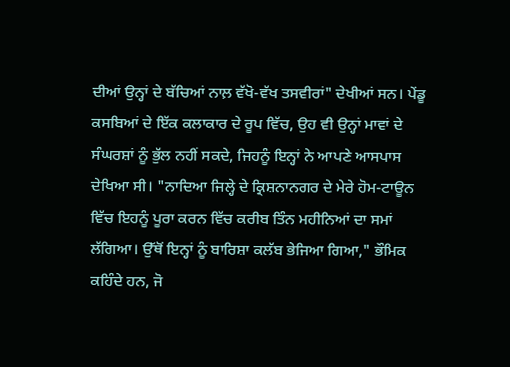ਦੀਆਂ ਉਨ੍ਹਾਂ ਦੇ ਬੱਚਿਆਂ ਨਾਲ਼ ਵੱਖੋ-ਵੱਖ ਤਸਵੀਰਾਂ" ਦੇਖੀਆਂ ਸਨ। ਪੇਂਡੂ ਕਸਬਿਆਂ ਦੇ ਇੱਕ ਕਲਾਕਾਰ ਦੇ ਰੂਪ ਵਿੱਚ, ਉਹ ਵੀ ਉਨ੍ਹਾਂ ਮਾਵਾਂ ਦੇ ਸੰਘਰਸ਼ਾਂ ਨੂੰ ਭੁੱਲ ਨਹੀਂ ਸਕਦੇ, ਜਿਹਨੂੰ ਇਨ੍ਹਾਂ ਨੇ ਆਪਣੇ ਆਸਪਾਸ ਦੇਖਿਆ ਸੀ। "ਨਾਦਿਆ ਜਿਲ੍ਹੇ ਦੇ ਕ੍ਰਿਸ਼ਨਾਨਗਰ ਦੇ ਮੇਰੇ ਹੋਮ-ਟਾਊਨ ਵਿੱਚ ਇਹਨੂੰ ਪੂਰਾ ਕਰਨ ਵਿੱਚ ਕਰੀਬ ਤਿੰਨ ਮਹੀਨਿਆਂ ਦਾ ਸਮਾਂ ਲੱਗਿਆ। ਉੱਥੋਂ ਇਨ੍ਹਾਂ ਨੂੰ ਬਾਰਿਸ਼ਾ ਕਲੱਬ ਭੇਜਿਆ ਗਿਆ," ਭੌਮਿਕ ਕਹਿੰਦੇ ਹਨ, ਜੋ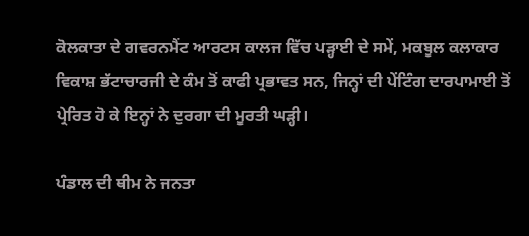ਕੋਲਕਾਤਾ ਦੇ ਗਵਰਨਮੈਂਟ ਆਰਟਸ ਕਾਲਜ ਵਿੱਚ ਪੜ੍ਹਾਈ ਦੇ ਸਮੇਂ, ਮਕਬੂਲ ਕਲਾਕਾਰ ਵਿਕਾਸ਼ ਭੱਟਾਚਾਰਜੀ ਦੇ ਕੰਮ ਤੋਂ ਕਾਫੀ ਪ੍ਰਭਾਵਤ ਸਨ, ਜਿਨ੍ਹਾਂ ਦੀ ਪੇਂਟਿੰਗ ਦਾਰਪਾਮਾਈ ਤੋਂ ਪ੍ਰੇਰਿਤ ਹੋ ਕੇ ਇਨ੍ਹਾਂ ਨੇ ਦੁਰਗਾ ਦੀ ਮੂਰਤੀ ਘੜ੍ਹੀ।

ਪੰਡਾਲ ਦੀ ਥੀਮ ਨੇ ਜਨਤਾ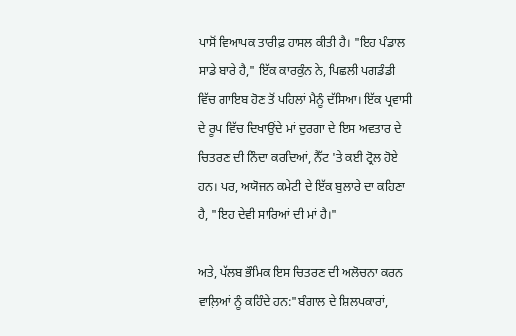ਪਾਸੋਂ ਵਿਆਪਕ ਤਾਰੀਫ਼ ਹਾਸਲ ਕੀਤੀ ਹੈ। "ਇਹ ਪੰਡਾਲ ਸਾਡੇ ਬਾਰੇ ਹੈ," ਇੱਕ ਕਾਰਕੁੰਨ ਨੇ, ਪਿਛਲੀ ਪਗਡੰਡੀ ਵਿੱਚ ਗਾਇਬ ਹੋਣ ਤੋਂ ਪਹਿਲਾਂ ਮੈਨੂੰ ਦੱਸਿਆ। ਇੱਕ ਪ੍ਰਵਾਸੀ ਦੇ ਰੂਪ ਵਿੱਚ ਦਿਖਾਉਂਦੇ ਮਾਂ ਦੁਰਗਾ ਦੇ ਇਸ ਅਵਤਾਰ ਦੇ ਚਿਤਰਣ ਦੀ ਨਿੰਦਾ ਕਰਦਿਆਂ, ਨੈੱਟ 'ਤੇ ਕਈ ਟ੍ਰੋਲ ਹੋਏ ਹਨ। ਪਰ, ਅਯੋਜਨ ਕਮੇਟੀ ਦੇ ਇੱਕ ਬੁਲਾਰੇ ਦਾ ਕਹਿਣਾ ਹੈ, "ਇਹ ਦੇਵੀ ਸਾਰਿਆਂ ਦੀ ਮਾਂ ਹੈ।"

ਅਤੇ, ਪੱਲਬ ਭੌਮਿਕ ਇਸ ਚਿਤਰਣ ਦੀ ਅਲੋਚਨਾ ਕਰਨ ਵਾਲ਼ਿਆਂ ਨੂੰ ਕਹਿੰਦੇ ਹਨ:"ਬੰਗਾਲ ਦੇ ਸ਼ਿਲਪਕਾਰਾਂ,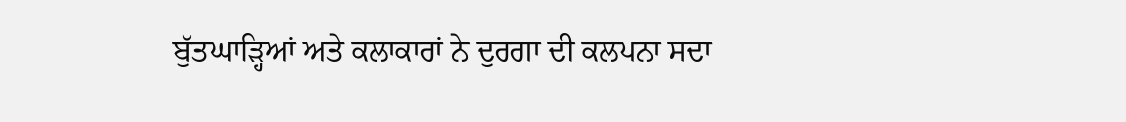ਬੁੱਤਘਾੜ੍ਹਿਆਂ ਅਤੇ ਕਲਾਕਾਰਾਂ ਨੇ ਦੁਰਗਾ ਦੀ ਕਲਪਨਾ ਸਦਾ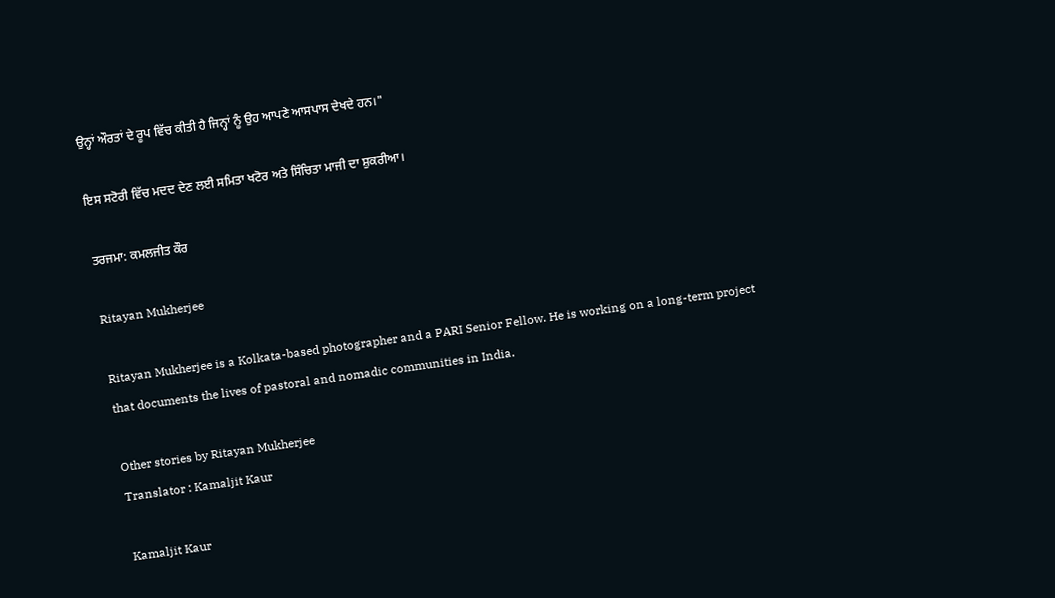ਉਨ੍ਹਾਂ ਔਰਤਾਂ ਦੇ ਰੂਪ ਵਿੱਚ ਕੀਤੀ ਹੈ ਜਿਨ੍ਹਾਂ ਨੂੰ ਉਹ ਆਪਣੇ ਆਸਪਾਸ ਦੇਖਦੇ ਹਨ।"

ਇਸ ਸਟੋਰੀ ਵਿੱਚ ਮਦਦ ਦੇਣ ਲਈ ਸਮਿਤਾ ਖਟੋਰ ਅਤੇ ਸਿੰਚਿਤਾ ਮਾਜੀ ਦਾ ਸ਼ੁਕਰੀਆ।

ਤਰਜਮਾ: ਕਮਲਜੀਤ ਕੌਰ

Ritayan Mukherjee

Ritayan Mukherjee is a Kolkata-based photographer and a PARI Senior Fellow. He is working on a long-term project that documents the lives of pastoral and nomadic communities in India.

Other stories by Ritayan Mukherjee
Translator : Kamaljit Kaur

Kamaljit Kaur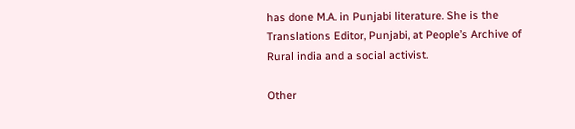has done M.A. in Punjabi literature. She is the Translations Editor, Punjabi, at People’s Archive of Rural india and a social activist.

Other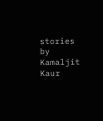stories by Kamaljit Kaur